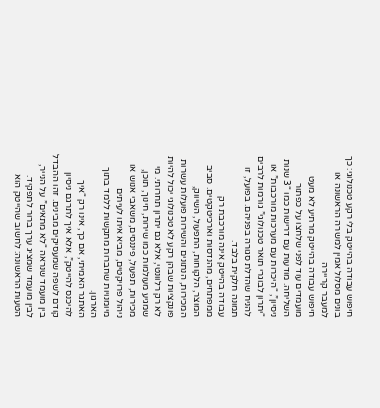חיפוש עבודה בהייטק בלי רקע טכנולוגי: כך בונים מסלול אמין למשרה הראשונה או למעבר קריירה
חיפוש עבודה בהייטק מרתיע לא מעט מועמדים עוד לפני שלחצו על כפתור השליחה. מודעות עם דרישות כמו “3 שנות ניסיון”, “היכרות עם מערכות מורכבות” או “יתרון לבוגרי תואר טכנולוגי” גורמות לרבים להניח שהדלת סגורה בפניהם. בפועל, זו תמונה חלקית בלבד.
עבודה בהייטק אינה מורכבת רק ממפתחים, מהנדסות וארכיטקטים. סביב המוצר, הלקוחות, התפעול, השיווק, המכירות, הנתונים והשירות פועלות עשרות פונקציות שבהן רקע לא טכנולוגי יכול להיות לא רק רלוונטי, אלא גם יתרון תחרותי. מי שמגיע מעולמות כמו שירות, חינוך, תוכן, מכירות, תפעול, פיננסים, משאבי אנוש או ניהול פרויקטים, מביא איתו לעיתים מיומנויות שחברות מתקשות ללמד בתוך הארגון.
האתגר האמיתי, אם כך, אינו רק “איך להיכנס להייטק”, אלא איך לתרגם ניסיון קודם לשפה שמעסיקים מבינים. זהו ההבדל בין מועמד שנראה “לא מתאים” על הנייר, לבין מועמד שמציג ערך ברור לתפקיד.
הטעות הראשונה: לחשוב שהייטק הוא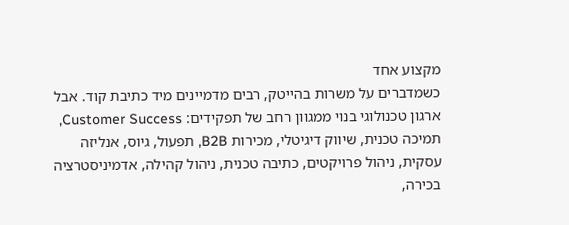מקצוע אחד
כשמדברים על משרות בהייטק, רבים מדמיינים מיד כתיבת קוד. אבל ארגון טכנולוגי בנוי ממגוון רחב של תפקידים: Customer Success, תמיכה טכנית, שיווק דיגיטלי, מכירות B2B, תפעול, גיוס, אנליזה עסקית, ניהול פרויקטים, כתיבה טכנית, ניהול קהילה, אדמיניסטרציה בכירה,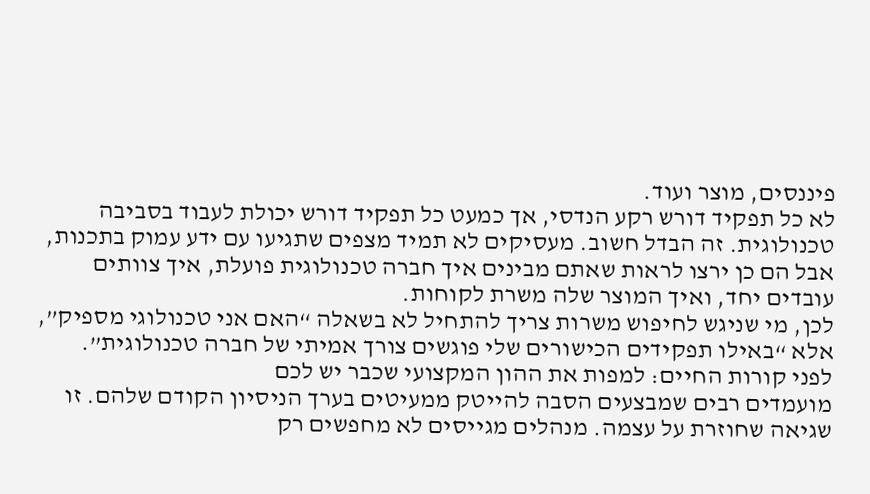פיננסים, מוצר ועוד.
לא כל תפקיד דורש רקע הנדסי, אך כמעט כל תפקיד דורש יכולת לעבוד בסביבה טכנולוגית. זה הבדל חשוב. מעסיקים לא תמיד מצפים שתגיעו עם ידע עמוק בתכנות, אבל הם כן ירצו לראות שאתם מבינים איך חברה טכנולוגית פועלת, איך צוותים עובדים יחד, ואיך המוצר שלה משרת לקוחות.
לכן, מי שניגש לחיפוש משרות צריך להתחיל לא בשאלה “האם אני טכנולוגי מספיק”, אלא “באילו תפקידים הכישורים שלי פוגשים צורך אמיתי של חברה טכנולוגית”.
לפני קורות החיים: למפות את ההון המקצועי שכבר יש לכם
מועמדים רבים שמבצעים הסבה להייטק ממעיטים בערך הניסיון הקודם שלהם. זו שגיאה שחוזרת על עצמה. מנהלים מגייסים לא מחפשים רק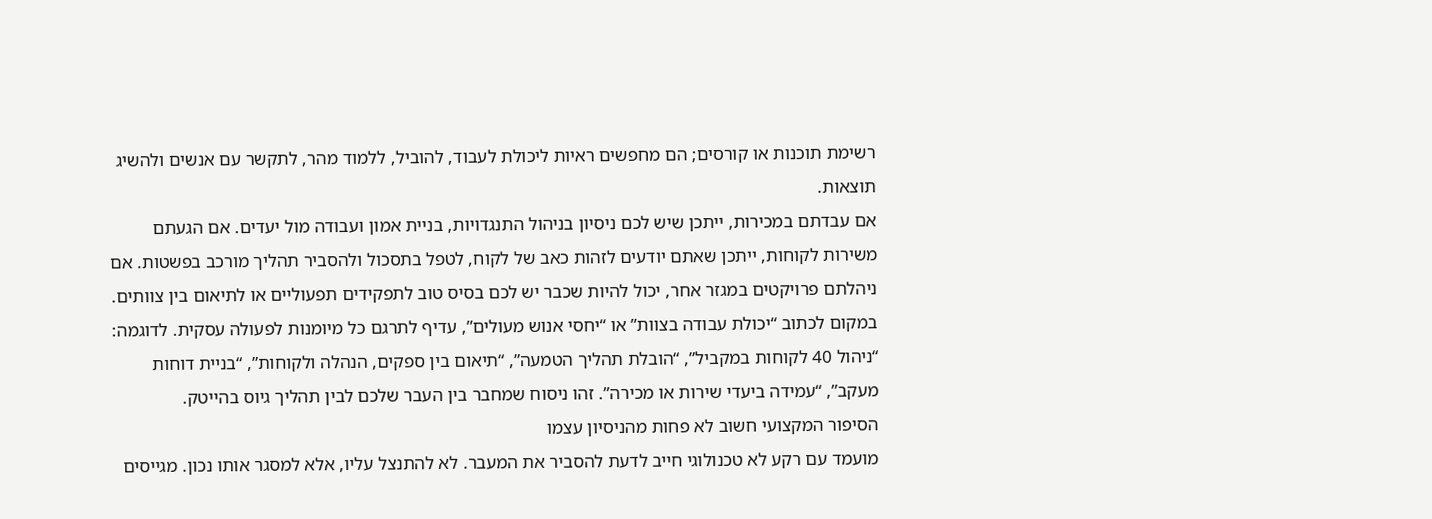רשימת תוכנות או קורסים; הם מחפשים ראיות ליכולת לעבוד, להוביל, ללמוד מהר, לתקשר עם אנשים ולהשיג תוצאות.
אם עבדתם במכירות, ייתכן שיש לכם ניסיון בניהול התנגדויות, בניית אמון ועבודה מול יעדים. אם הגעתם משירות לקוחות, ייתכן שאתם יודעים לזהות כאב של לקוח, לטפל בתסכול ולהסביר תהליך מורכב בפשטות. אם ניהלתם פרויקטים במגזר אחר, יכול להיות שכבר יש לכם בסיס טוב לתפקידים תפעוליים או לתיאום בין צוותים.
במקום לכתוב “יכולת עבודה בצוות” או “יחסי אנוש מעולים”, עדיף לתרגם כל מיומנות לפעולה עסקית. לדוגמה: “ניהול 40 לקוחות במקביל”, “הובלת תהליך הטמעה”, “תיאום בין ספקים, הנהלה ולקוחות”, “בניית דוחות מעקב”, “עמידה ביעדי שירות או מכירה”. זהו ניסוח שמחבר בין העבר שלכם לבין תהליך גיוס בהייטק.
הסיפור המקצועי חשוב לא פחות מהניסיון עצמו
מועמד עם רקע לא טכנולוגי חייב לדעת להסביר את המעבר. לא להתנצל עליו, אלא למסגר אותו נכון. מגייסים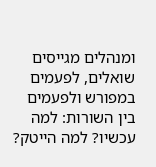ומנהלים מגייסים שואלים, לפעמים במפורש ולפעמים בין השורות: למה עכשיו? למה הייטק?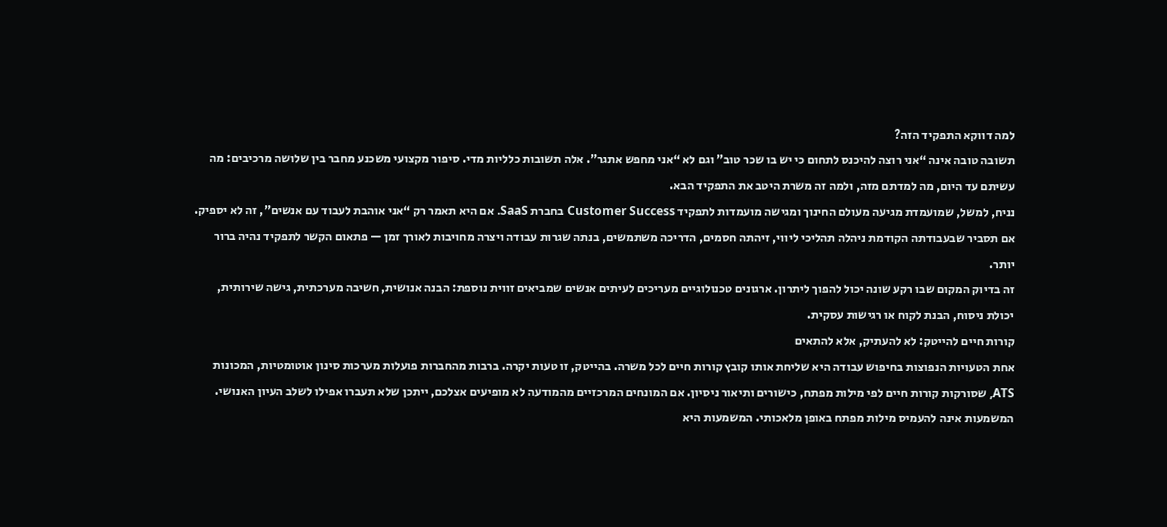למה דווקא התפקיד הזה?
תשובה טובה אינה “אני רוצה להיכנס לתחום כי יש בו שכר טוב” וגם לא “אני מחפש אתגר”. אלה תשובות כלליות מדי. סיפור מקצועי משכנע מחבר בין שלושה מרכיבים: מה עשיתם עד היום, מה למדתם מזה, ולמה זה משרת היטב את התפקיד הבא.
נניח, למשל, שמועמדת מגיעה מעולם החינוך ומגישה מועמדות לתפקיד Customer Success בחברת SaaS. אם היא תאמר רק “אני אוהבת לעבוד עם אנשים”, זה לא יספיק. אם תסביר שבעבודתה הקודמת ניהלה תהליכי ליווי, זיהתה חסמים, הדריכה משתמשים, בנתה שגרות עבודה ויצרה מחויבות לאורך זמן — פתאום הקשר לתפקיד נהיה ברור יותר.
זה בדיוק המקום שבו רקע שונה יכול להפוך ליתרון. ארגונים טכנולוגיים מעריכים לעיתים אנשים שמביאים זווית נוספת: הבנה אנושית, חשיבה מערכתית, גישה שירותית, יכולת ניסוח, הבנת לקוח או רגישות עסקית.
קורות חיים להייטק: לא להעתיק, אלא להתאים
אחת הטעויות הנפוצות בחיפוש עבודה היא שליחת אותו קובץ קורות חיים לכל משרה. בהייטק, זו טעות יקרה. ברבות מהחברות פועלות מערכות סינון אוטומטיות, המכונות ATS, שסורקות קורות חיים לפי מילות מפתח, כישורים ותיאור ניסיון. אם המונחים המרכזיים מהמודעה לא מופיעים אצלכם, ייתכן שלא תעברו אפילו לשלב העיון האנושי.
המשמעות אינה להעמיס מילות מפתח באופן מלאכותי. המשמעות היא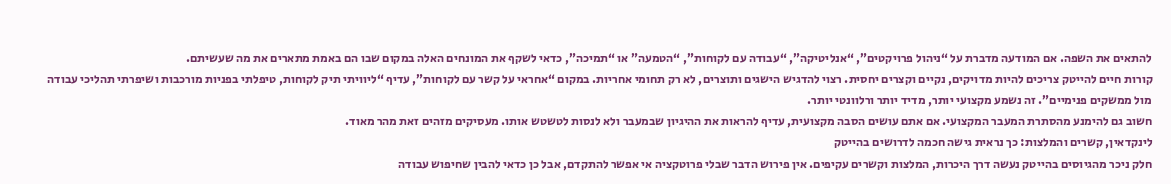להתאים את השפה. אם המודעה מדברת על “ניהול פרויקטים”, “אנליטיקה”, “עבודה עם לקוחות”, “הטמעה” או “תמיכה”, כדאי לשקף את המונחים האלה במקום שבו הם באמת מתארים את מה שעשיתם.
קורות חיים להייטק צריכים להיות מדויקים, נקיים וקצרים יחסית. רצוי להדגיש הישגים ותוצרים, לא רק תחומי אחריות. במקום “אחראי על קשר עם לקוחות”, עדיף “ליוויתי תיק לקוחות, טיפלתי בפניות מורכבות ושיפרתי תהליכי עבודה מול ממשקים פנימיים”. זה נשמע מקצועי יותר, מדיד יותר ורלוונטי יותר.
חשוב גם להימנע מהסתרת המעבר המקצועי. אם אתם עושים הסבה מקצועית, עדיף להראות את ההיגיון שבמעבר ולא לנסות לטשטש אותו. מעסיקים מזהים זאת מהר מאוד.
לינקדאין, קשרים והמלצות: כך נראית גישה חכמה לדרושים בהייטק
חלק ניכר מהגיוסים בהייטק נעשה דרך היכרות, המלצות וקשרים עקיפים. אין פירוש הדבר שבלי פרוטקציה אי אפשר להתקדם, אבל כן כדאי להבין שחיפוש עבודה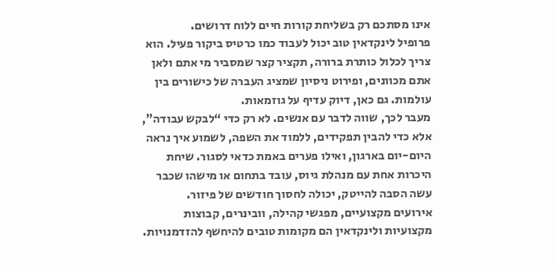אינו מסתכם רק בשליחת קורות חיים ללוח דרושים.
פרופיל לינקדאין טוב יכול לעבוד כמו כרטיס ביקור פעיל. הוא צריך לכלול כותרת ברורה, תקציר קצר שמסביר מי אתם ולאן אתם מכוונים, ופירוט ניסיון שמציג העברה של כישורים בין עולמות. גם כאן, דיוק עדיף על גוזמאות.
מעבר לכך, שווה לדבר עם אנשים. לא רק כדי “לבקש עבודה”, אלא כדי להבין תפקידים, ללמוד את השפה, לשמוע איך נראה היום-יום בארגון, ואילו פערים באמת כדאי לסגור. שיחת היכרות אחת עם מנהלת גיוס, עובד בתחום או מישהו שכבר עשה הסבה להייטק, יכולה לחסוך חודשים של פיזור.
אירועים מקצועיים, מפגשי קהילה, וובינרים, קבוצות מקצועיות ולינקדאין הם מקומות טובים להיחשף להזדמנויות.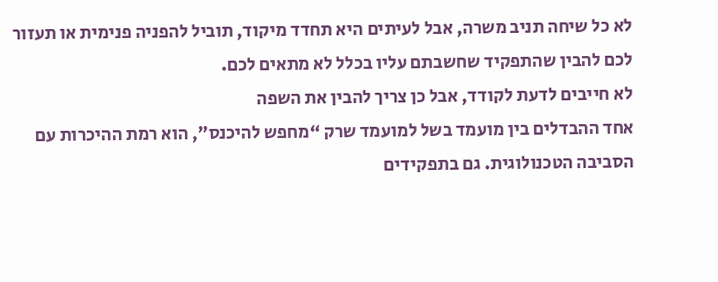לא כל שיחה תניב משרה, אבל לעיתים היא תחדד מיקוד, תוביל להפניה פנימית או תעזור לכם להבין שהתפקיד שחשבתם עליו בכלל לא מתאים לכם.
לא חייבים לדעת לקודד, אבל כן צריך להבין את השפה
אחד ההבדלים בין מועמד בשל למועמד שרק “מחפש להיכנס”, הוא רמת ההיכרות עם הסביבה הטכנולוגית. גם בתפקידים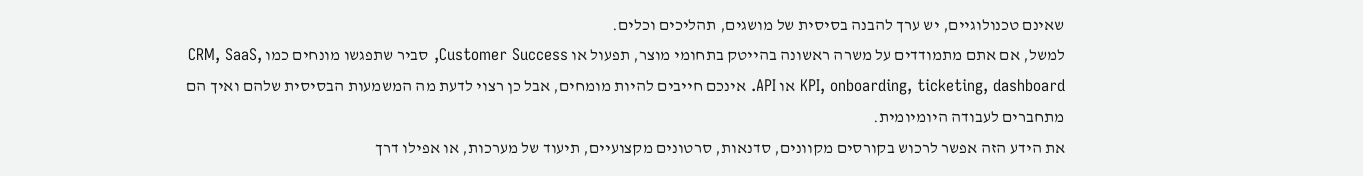שאינם טכנולוגיים, יש ערך להבנה בסיסית של מושגים, תהליכים וכלים.
למשל, אם אתם מתמודדים על משרה ראשונה בהייטק בתחומי מוצר, תפעול או Customer Success, סביר שתפגשו מונחים כמו CRM, SaaS, KPI, onboarding, ticketing, dashboard או API. אינכם חייבים להיות מומחים, אבל כן רצוי לדעת מה המשמעות הבסיסית שלהם ואיך הם מתחברים לעבודה היומיומית.
את הידע הזה אפשר לרכוש בקורסים מקוונים, סדנאות, סרטונים מקצועיים, תיעוד של מערכות, או אפילו דרך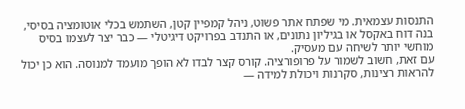התנסות עצמאית. מי שפתח אתר פשוט, ניהל קמפיין קטן, השתמש בכלי אוטומציה בסיסי, בנה דוח באקסל או בגיליון נתונים, או התנדב בפרויקט דיגיטלי — כבר יצר לעצמו בסיס מוחשי יותר לשיחה עם מעסיק.
עם זאת, חשוב לשמור על פרופורציה. קורס קצר לבדו לא הופך מועמד למנוסה. הוא כן יכול להראות רצינות, סקרנות ויכולת למידה —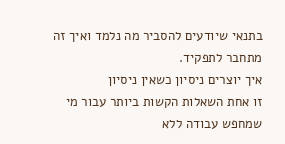בתנאי שיודעים להסביר מה נלמד ואיך זה מתחבר לתפקיד.
איך יוצרים ניסיון כשאין ניסיון
זו אחת השאלות הקשות ביותר עבור מי שמחפש עבודה ללא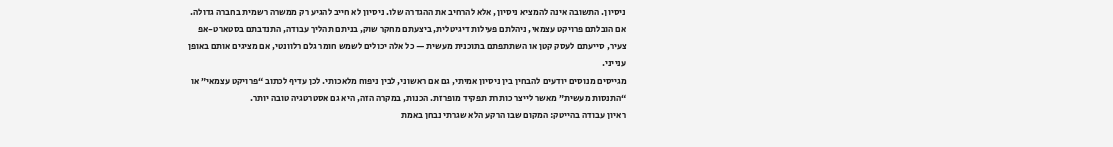ניסיון. התשובה אינה להמציא ניסיון, אלא להרחיב את ההגדרה שלו. ניסיון לא חייב להגיע רק ממשרה רשמית בחברה גדולה.
אם הובלתם פרויקט עצמאי, ניהלתם פעילות דיגיטלית, ביצעתם מחקר שוק, בניתם תהליך עבודה, התנדבתם בסטארט-אפ צעיר, סייעתם לעסק קטן או השתתפתם בתוכנית מעשית — כל אלה יכולים לשמש חומר גלם רלוונטי, אם מציגים אותם באופן ענייני.
מגייסים מנוסים יודעים להבחין בין ניסיון אמיתי, גם אם ראשוני, לבין ניפוח מלאכותי. לכן עדיף לכתוב “פרויקט עצמאי” או “התנסות מעשית” מאשר לייצר כותרת תפקיד מופרזת. הכנות, במקרה הזה, היא גם אסטרטגיה טובה יותר.
ראיון עבודה בהייטק: המקום שבו הרקע הלא שגרתי נבחן באמת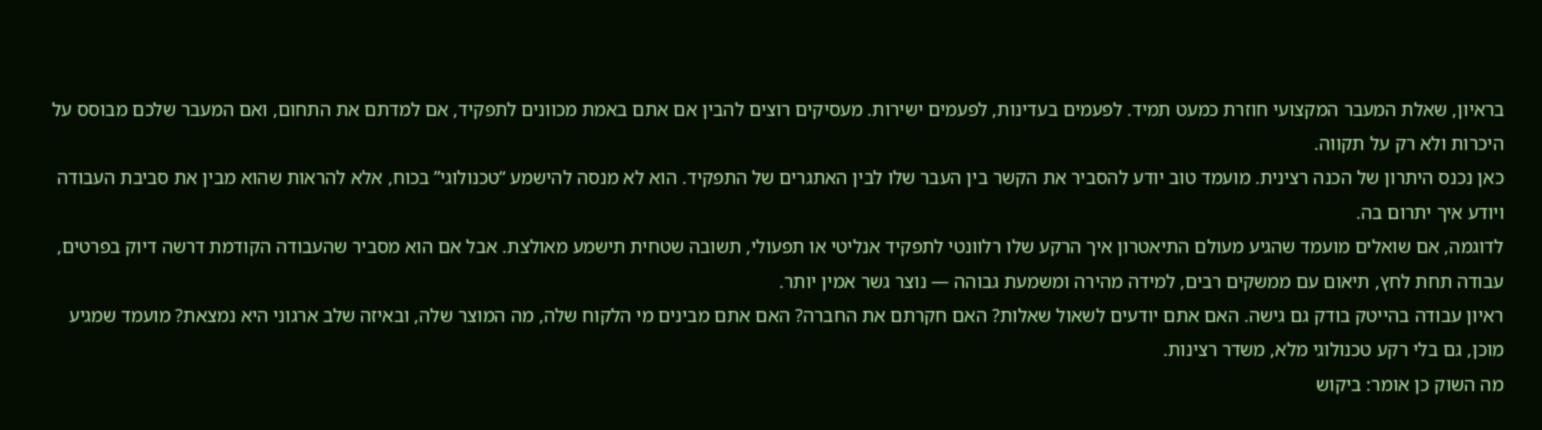בראיון, שאלת המעבר המקצועי חוזרת כמעט תמיד. לפעמים בעדינות, לפעמים ישירות. מעסיקים רוצים להבין אם אתם באמת מכוונים לתפקיד, אם למדתם את התחום, ואם המעבר שלכם מבוסס על היכרות ולא רק על תקווה.
כאן נכנס היתרון של הכנה רצינית. מועמד טוב יודע להסביר את הקשר בין העבר שלו לבין האתגרים של התפקיד. הוא לא מנסה להישמע “טכנולוגי” בכוח, אלא להראות שהוא מבין את סביבת העבודה ויודע איך יתרום בה.
לדוגמה, אם שואלים מועמד שהגיע מעולם התיאטרון איך הרקע שלו רלוונטי לתפקיד אנליטי או תפעולי, תשובה שטחית תישמע מאולצת. אבל אם הוא מסביר שהעבודה הקודמת דרשה דיוק בפרטים, עבודה תחת לחץ, תיאום עם ממשקים רבים, למידה מהירה ומשמעת גבוהה — נוצר גשר אמין יותר.
ראיון עבודה בהייטק בודק גם גישה. האם אתם יודעים לשאול שאלות? האם חקרתם את החברה? האם אתם מבינים מי הלקוח שלה, מה המוצר שלה, ובאיזה שלב ארגוני היא נמצאת? מועמד שמגיע מוכן, גם בלי רקע טכנולוגי מלא, משדר רצינות.
מה השוק כן אומר: ביקוש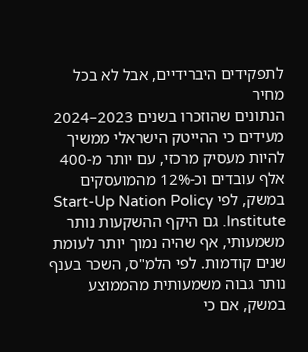לתפקידים היברידיים, אבל לא בכל מחיר
הנתונים שהוזכרו בשנים 2023–2024 מעידים כי ההייטק הישראלי ממשיך להיות מעסיק מרכזי, עם יותר מ-400 אלף עובדים וכ-12% מהמועסקים במשק, לפי Start-Up Nation Policy Institute. גם היקף ההשקעות נותר משמעותי, אף שהיה נמוך יותר לעומת שנים קודמות. לפי הלמ"ס, השכר בענף נותר גבוה משמעותית מהממוצע במשק, אם כי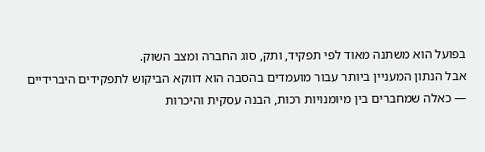בפועל הוא משתנה מאוד לפי תפקיד, ותק, סוג החברה ומצב השוק.
אבל הנתון המעניין ביותר עבור מועמדים בהסבה הוא דווקא הביקוש לתפקידים היברידיים — כאלה שמחברים בין מיומנויות רכות, הבנה עסקית והיכרות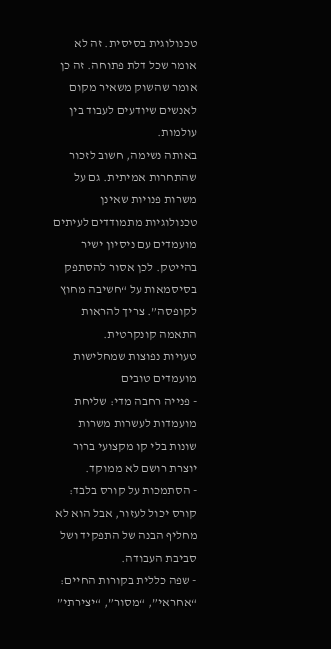טכנולוגית בסיסית. זה לא אומר שכל דלת פתוחה. זה כן אומר שהשוק משאיר מקום לאנשים שיודעים לעבוד בין עולמות.
באותה נשימה, חשוב לזכור שהתחרות אמיתית. גם על משרות פנויות שאינן טכנולוגיות מתמודדים לעיתים מועמדים עם ניסיון ישיר בהייטק. לכן אסור להסתפק בסיסמאות על “חשיבה מחוץ לקופסה”. צריך להראות התאמה קונקרטית.
טעויות נפוצות שמחלישות מועמדים טובים
- פנייה רחבה מדי: שליחת מועמדות לעשרות משרות שונות בלי קו מקצועי ברור יוצרת רושם לא ממוקד.
- הסתמכות על קורס בלבד: קורס יכול לעזור, אבל הוא לא מחליף הבנה של התפקיד ושל סביבת העבודה.
- שפה כללית בקורות החיים: “אחראי”, “מסור”, “יצירתי”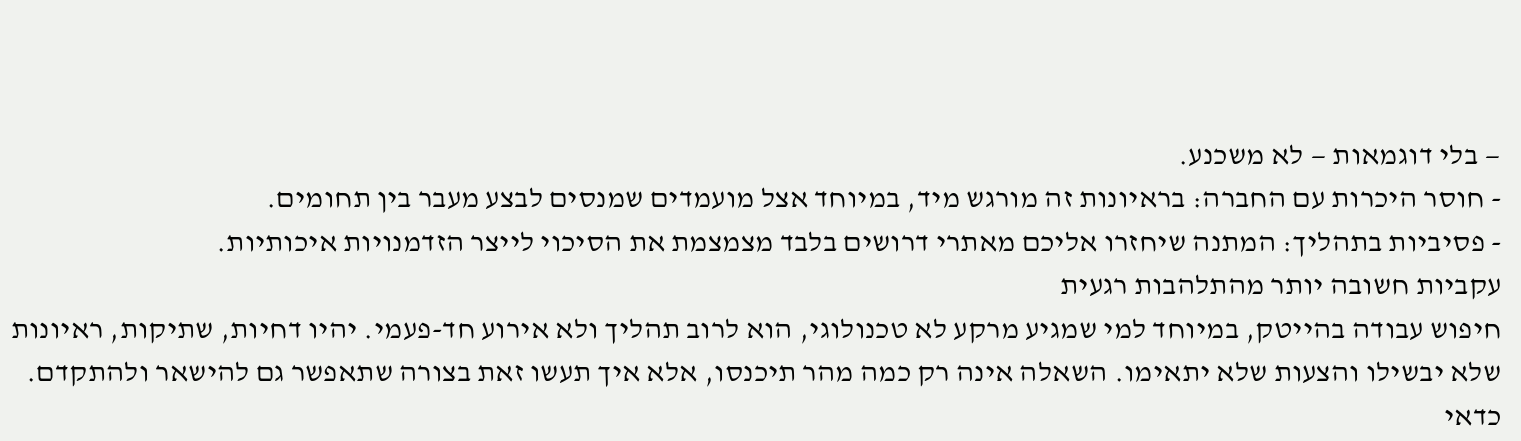— בלי דוגמאות — לא משכנע.
- חוסר היכרות עם החברה: בראיונות זה מורגש מיד, במיוחד אצל מועמדים שמנסים לבצע מעבר בין תחומים.
- פסיביות בתהליך: המתנה שיחזרו אליכם מאתרי דרושים בלבד מצמצמת את הסיכוי לייצר הזדמנויות איכותיות.
עקביות חשובה יותר מהתלהבות רגעית
חיפוש עבודה בהייטק, במיוחד למי שמגיע מרקע לא טכנולוגי, הוא לרוב תהליך ולא אירוע חד-פעמי. יהיו דחיות, שתיקות, ראיונות שלא יבשילו והצעות שלא יתאימו. השאלה אינה רק כמה מהר תיכנסו, אלא איך תעשו זאת בצורה שתאפשר גם להישאר ולהתקדם.
כדאי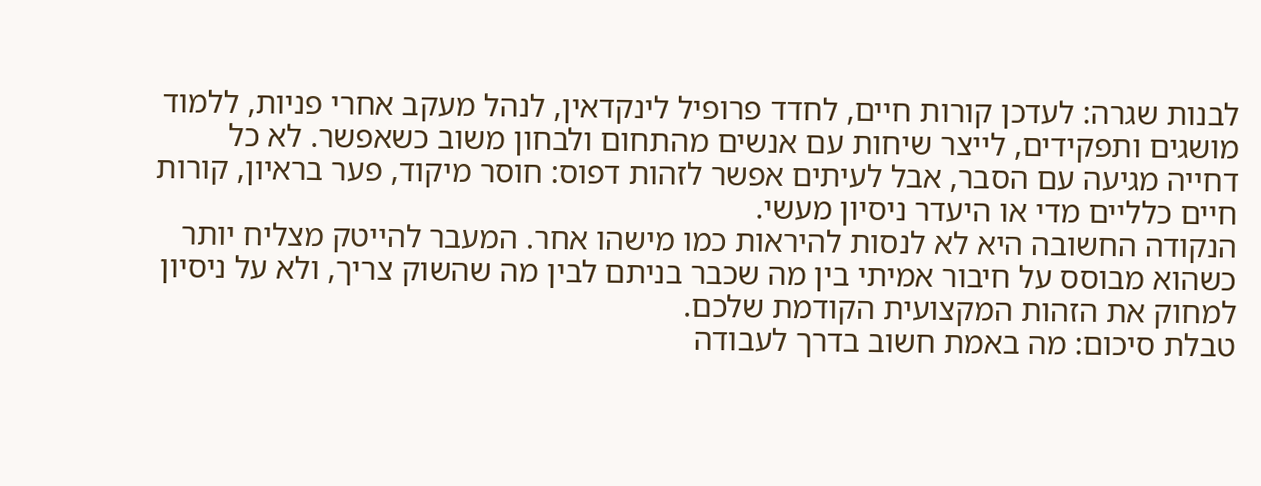לבנות שגרה: לעדכן קורות חיים, לחדד פרופיל לינקדאין, לנהל מעקב אחרי פניות, ללמוד מושגים ותפקידים, לייצר שיחות עם אנשים מהתחום ולבחון משוב כשאפשר. לא כל דחייה מגיעה עם הסבר, אבל לעיתים אפשר לזהות דפוס: חוסר מיקוד, פער בראיון, קורות חיים כלליים מדי או היעדר ניסיון מעשי.
הנקודה החשובה היא לא לנסות להיראות כמו מישהו אחר. המעבר להייטק מצליח יותר כשהוא מבוסס על חיבור אמיתי בין מה שכבר בניתם לבין מה שהשוק צריך, ולא על ניסיון למחוק את הזהות המקצועית הקודמת שלכם.
טבלת סיכום: מה באמת חשוב בדרך לעבודה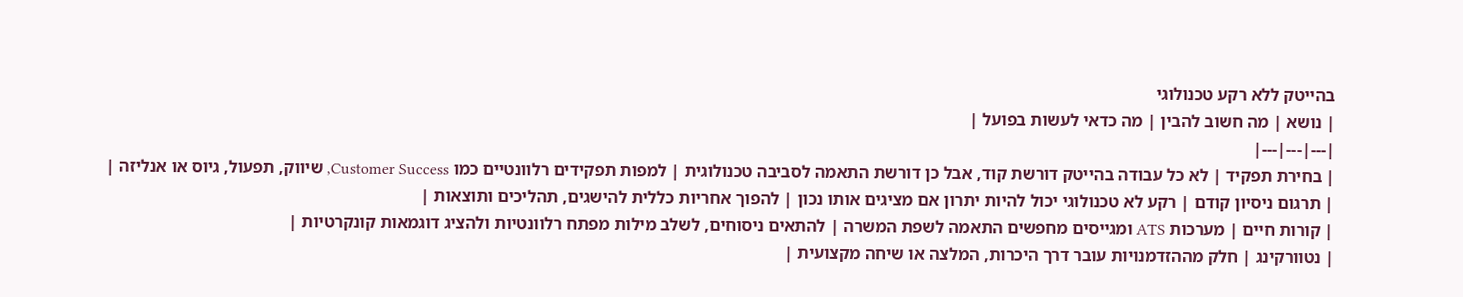בהייטק ללא רקע טכנולוגי
| נושא | מה חשוב להבין | מה כדאי לעשות בפועל |
|---|---|---|
| בחירת תפקיד | לא כל עבודה בהייטק דורשת קוד, אבל כן דורשת התאמה לסביבה טכנולוגית | למפות תפקידים רלוונטיים כמו Customer Success, שיווק, תפעול, גיוס או אנליזה |
| תרגום ניסיון קודם | רקע לא טכנולוגי יכול להיות יתרון אם מציגים אותו נכון | להפוך אחריות כללית להישגים, תהליכים ותוצאות |
| קורות חיים | מערכות ATS ומגייסים מחפשים התאמה לשפת המשרה | להתאים ניסוחים, לשלב מילות מפתח רלוונטיות ולהציג דוגמאות קונקרטיות |
| נטוורקינג | חלק מההזדמנויות עובר דרך היכרות, המלצה או שיחה מקצועית |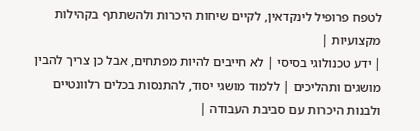לטפח פרופיל לינקדאין, לקיים שיחות היכרות ולהשתתף בקהילות מקצועיות |
| ידע טכנולוגי בסיסי | לא חייבים להיות מפתחים, אבל כן צריך להבין מושגים ותהליכים | ללמוד מושגי יסוד, להתנסות בכלים רלוונטיים ולבנות היכרות עם סביבת העבודה |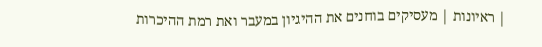| ראיונות | מעסיקים בוחנים את ההיגיון במעבר ואת רמת ההיכרות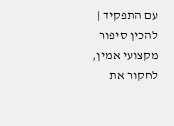עם התפקיד | להכין סיפור מקצועי אמין, לחקור את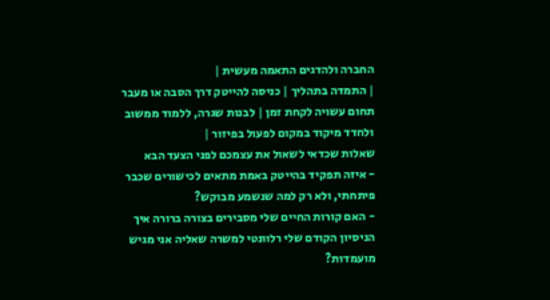החברה ולהדגים התאמה מעשית |
| התמדה בתהליך | כניסה להייטק דרך הסבה או מעבר תחום עשויה לקחת זמן | לבנות שגרה, ללמוד ממשוב ולחדד מיקוד במקום לפעול בפיזור |
שאלות שכדאי לשאול את עצמכם לפני הצעד הבא
- איזה תפקיד בהייטק באמת מתאים לכישורים שכבר פיתחתי, ולא רק למה שנשמע מבוקש?
- האם קורות החיים שלי מסבירים בצורה ברורה איך הניסיון הקודם שלי רלוונטי למשרה שאליה אני מגיש מועמדות?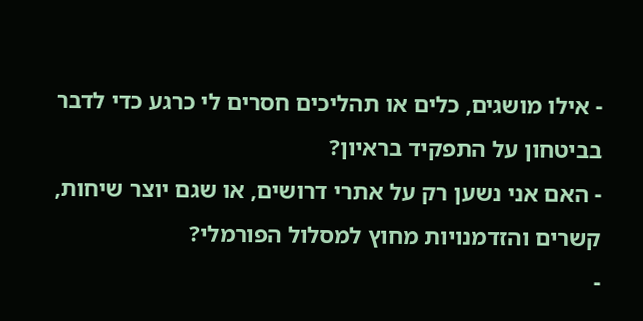- אילו מושגים, כלים או תהליכים חסרים לי כרגע כדי לדבר בביטחון על התפקיד בראיון?
- האם אני נשען רק על אתרי דרושים, או שגם יוצר שיחות, קשרים והזדמנויות מחוץ למסלול הפורמלי?
-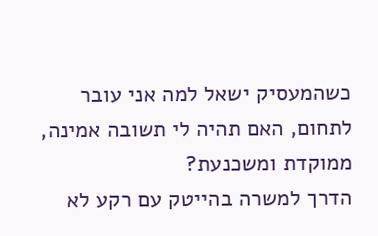כשהמעסיק ישאל למה אני עובר לתחום, האם תהיה לי תשובה אמינה, ממוקדת ומשכנעת?
הדרך למשרה בהייטק עם רקע לא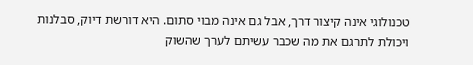טכנולוגי אינה קיצור דרך, אבל גם אינה מבוי סתום. היא דורשת דיוק, סבלנות ויכולת לתרגם את מה שכבר עשיתם לערך שהשוק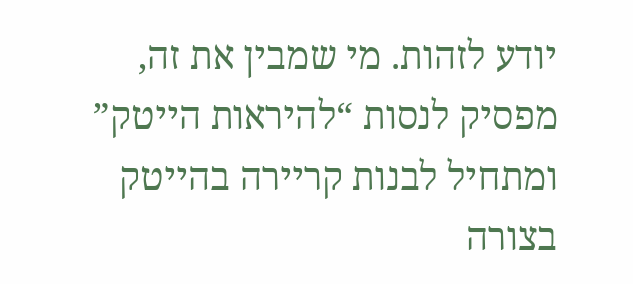יודע לזהות. מי שמבין את זה, מפסיק לנסות “להיראות הייטק” ומתחיל לבנות קריירה בהייטק בצורה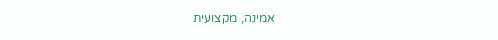אמינה, מקצועית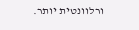ורלוונטית יותר.